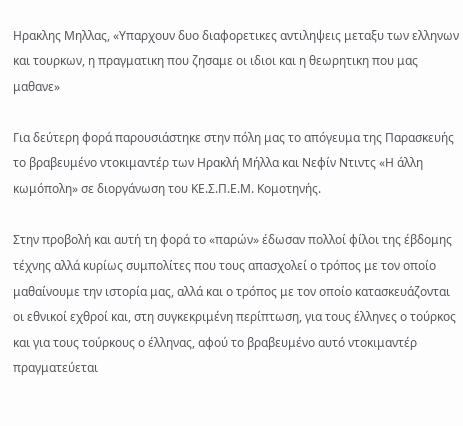Ηρακλης Μηλλας, «Υπαρχουν δυο διαφορετικες αντιληψεις μεταξυ των ελληνων και τουρκων, η πραγματικη που ζησαμε οι ιδιοι και η θεωρητικη που μας μαθανε»

Για δεύτερη φορά παρουσιάστηκε στην πόλη μας το απόγευμα της Παρασκευής το βραβευμένο ντοκιμαντέρ των Ηρακλή Μήλλα και Νεφίν Ντιντς «Η άλλη κωμόπολη» σε διοργάνωση του ΚΕ.Σ.Π.Ε.Μ. Κομοτηνής.

Στην προβολή και αυτή τη φορά το «παρών» έδωσαν πολλοί φίλοι της έβδομης τέχνης αλλά κυρίως συμπολίτες που τους απασχολεί ο τρόπος με τον οποίο μαθαίνουμε την ιστορία μας, αλλά και ο τρόπος με τον οποίο κατασκευάζονται οι εθνικοί εχθροί και, στη συγκεκριμένη περίπτωση, για τους έλληνες ο τούρκος και για τους τούρκους ο έλληνας, αφού το βραβευμένο αυτό ντοκιμαντέρ πραγματεύεται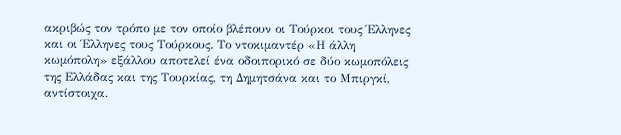ακριβώς τον τρόπο με τον οποίο βλέπουν οι Τούρκοι τους Έλληνες και οι Έλληνες τους Τούρκους. Το ντοκιμαντέρ «Η άλλη κωμόπολη» εξάλλου αποτελεί ένα οδοιπορικό σε δύο κωμοπόλεις της Ελλάδας και της Τουρκίας, τη Δημητσάνα και το Μπιργκί, αντίστοιχα.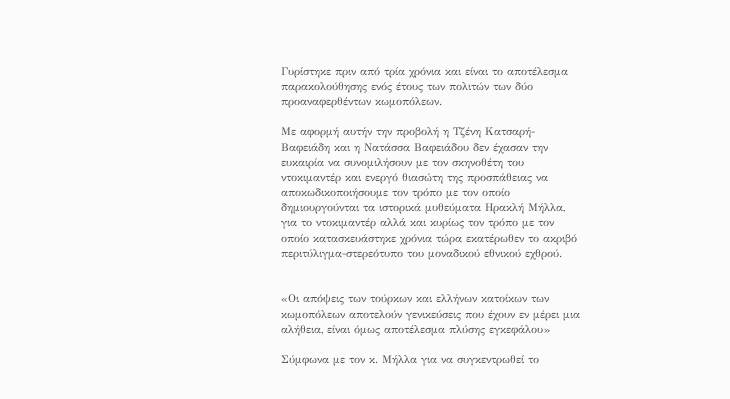Γυρίστηκε πριν από τρία χρόνια και είναι το αποτέλεσμα παρακολούθησης ενός έτους των πολιτών των δύο προαναφερθέντων κωμοπόλεων.

Με αφορμή αυτήν την προβολή η Τζένη Κατσαρή- Βαφειάδη και η Νατάσσα Βαφειάδου δεν έχασαν την ευκαιρία να συνομιλήσουν με τον σκηνοθέτη του ντοκιμαντέρ και ενεργό θιασώτη της προσπάθειας να αποκωδικοποιήσουμε τον τρόπο με τον οποίο δημιουργούνται τα ιστορικά μυθεύματα Ηρακλή Μήλλα, για το ντοκιμαντέρ αλλά και κυρίως τον τρόπο με τον οποίο κατασκευάστηκε χρόνια τώρα εκατέρωθεν το ακριβό περιτύλιγμα-στερεότυπο του μοναδικού εθνικού εχθρού.


«Οι απόψεις των τούρκων και ελλήνων κατοίκων των κωμοπόλεων αποτελούν γενικεύσεις που έχουν εν μέρει μια αλήθεια, είναι όμως αποτέλεσμα πλύσης εγκεφάλου»

Σύμφωνα με τον κ. Μήλλα για να συγκεντρωθεί το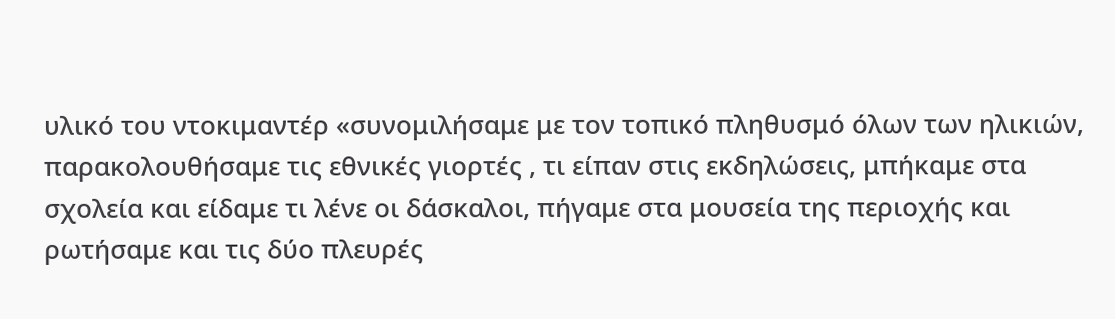υλικό του ντοκιμαντέρ «συνομιλήσαμε με τον τοπικό πληθυσμό όλων των ηλικιών, παρακολουθήσαμε τις εθνικές γιορτές , τι είπαν στις εκδηλώσεις, μπήκαμε στα σχολεία και είδαμε τι λένε οι δάσκαλοι, πήγαμε στα μουσεία της περιοχής και ρωτήσαμε και τις δύο πλευρές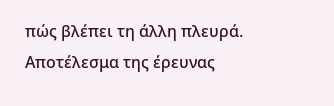πώς βλέπει τη άλλη πλευρά. Αποτέλεσμα της έρευνας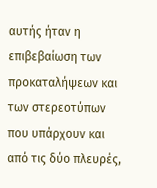αυτής ήταν η επιβεβαίωση των προκαταλήψεων και των στερεοτύπων που υπάρχουν και από τις δύο πλευρές,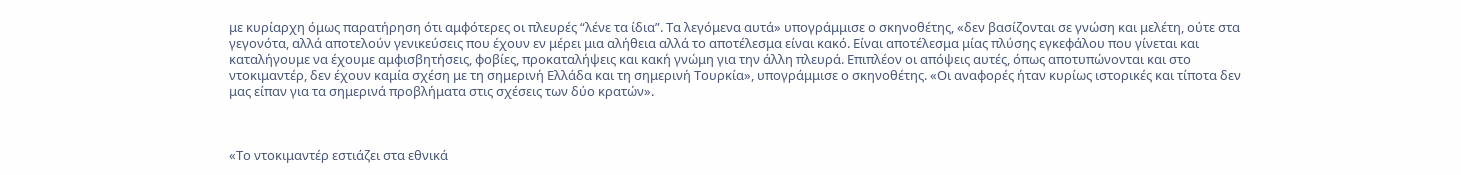με κυρίαρχη όμως παρατήρηση ότι αμφότερες οι πλευρές “λένε τα ίδια”. Τα λεγόμενα αυτά» υπογράμμισε ο σκηνοθέτης, «δεν βασίζονται σε γνώση και μελέτη, ούτε στα γεγονότα, αλλά αποτελούν γενικεύσεις που έχουν εν μέρει μια αλήθεια αλλά το αποτέλεσμα είναι κακό. Είναι αποτέλεσμα μίας πλύσης εγκεφάλου που γίνεται και καταλήγουμε να έχουμε αμφισβητήσεις, φοβίες, προκαταλήψεις και κακή γνώμη για την άλλη πλευρά. Επιπλέον οι απόψεις αυτές, όπως αποτυπώνονται και στο ντοκιμαντέρ, δεν έχουν καμία σχέση με τη σημερινή Ελλάδα και τη σημερινή Τουρκία», υπογράμμισε ο σκηνοθέτης. «Οι αναφορές ήταν κυρίως ιστορικές και τίποτα δεν μας είπαν για τα σημερινά προβλήματα στις σχέσεις των δύο κρατών».



«Το ντοκιμαντέρ εστιάζει στα εθνικά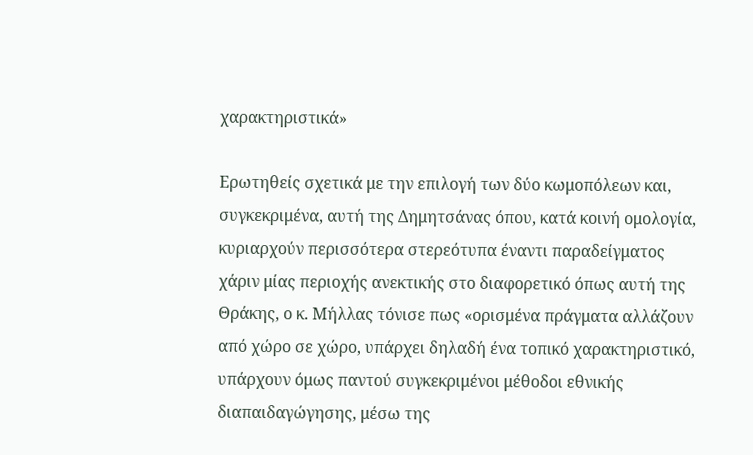χαρακτηριστικά»

Ερωτηθείς σχετικά με την επιλογή των δύο κωμοπόλεων και, συγκεκριμένα, αυτή της Δημητσάνας όπου, κατά κοινή ομολογία, κυριαρχούν περισσότερα στερεότυπα έναντι παραδείγματος χάριν μίας περιοχής ανεκτικής στο διαφορετικό όπως αυτή της Θράκης, ο κ. Μήλλας τόνισε πως «ορισμένα πράγματα αλλάζουν από χώρο σε χώρο, υπάρχει δηλαδή ένα τοπικό χαρακτηριστικό, υπάρχουν όμως παντού συγκεκριμένοι μέθοδοι εθνικής διαπαιδαγώγησης, μέσω της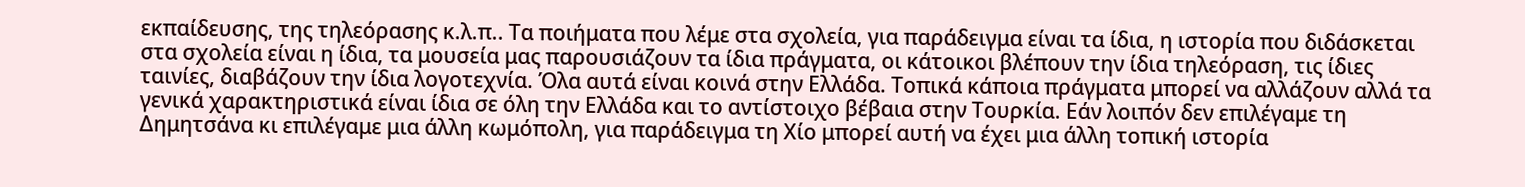εκπαίδευσης, της τηλεόρασης κ.λ.π.. Τα ποιήματα που λέμε στα σχολεία, για παράδειγμα είναι τα ίδια, η ιστορία που διδάσκεται στα σχολεία είναι η ίδια, τα μουσεία μας παρουσιάζουν τα ίδια πράγματα, οι κάτοικοι βλέπουν την ίδια τηλεόραση, τις ίδιες ταινίες, διαβάζουν την ίδια λογοτεχνία. Όλα αυτά είναι κοινά στην Ελλάδα. Τοπικά κάποια πράγματα μπορεί να αλλάζουν αλλά τα γενικά χαρακτηριστικά είναι ίδια σε όλη την Ελλάδα και το αντίστοιχο βέβαια στην Τουρκία. Εάν λοιπόν δεν επιλέγαμε τη Δημητσάνα κι επιλέγαμε μια άλλη κωμόπολη, για παράδειγμα τη Χίο μπορεί αυτή να έχει μια άλλη τοπική ιστορία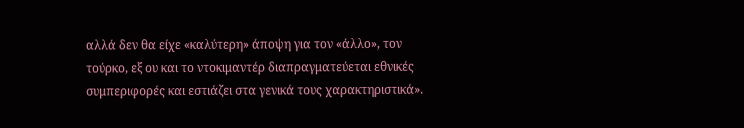αλλά δεν θα είχε «καλύτερη» άποψη για τον «άλλο», τον τούρκο, εξ ου και το ντοκιμαντέρ διαπραγματεύεται εθνικές συμπεριφορές και εστιάζει στα γενικά τους χαρακτηριστικά».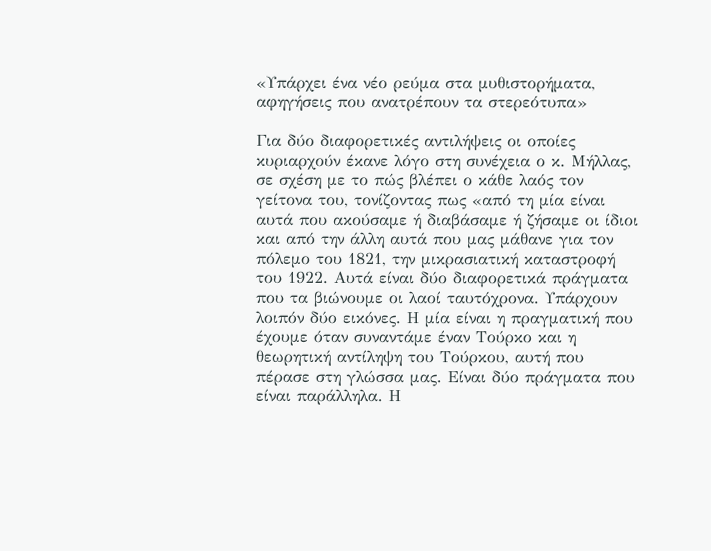«Υπάρχει ένα νέο ρεύμα στα μυθιστορήματα, αφηγήσεις που ανατρέπουν τα στερεότυπα»

Για δύο διαφορετικές αντιλήψεις οι οποίες κυριαρχούν έκανε λόγο στη συνέχεια ο κ. Μήλλας, σε σχέση με το πώς βλέπει ο κάθε λαός τον γείτονα του, τονίζοντας πως «από τη μία είναι αυτά που ακούσαμε ή διαβάσαμε ή ζήσαμε οι ίδιοι και από την άλλη αυτά που μας μάθανε για τον πόλεμο του 1821, την μικρασιατική καταστροφή του 1922. Αυτά είναι δύο διαφορετικά πράγματα που τα βιώνουμε οι λαοί ταυτόχρονα. Υπάρχουν λοιπόν δύο εικόνες. Η μία είναι η πραγματική που έχουμε όταν συναντάμε έναν Τούρκο και η θεωρητική αντίληψη του Τούρκου, αυτή που πέρασε στη γλώσσα μας. Είναι δύο πράγματα που είναι παράλληλα. Η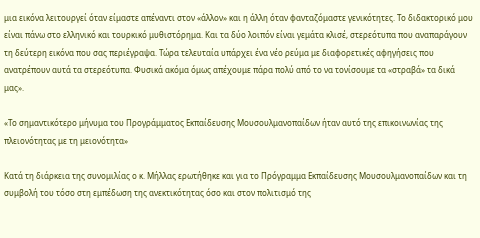μια εικόνα λειτουργεί όταν είμαστε απέναντι στον «άλλον» και η άλλη όταν φανταζόμαστε γενικότητες. Το διδακτορικό μου είναι πάνω στο ελληνικό και τουρκικό μυθιστόρημα. Και τα δύο λοιπόν είναι γεμάτα κλισέ, στερεότυπα που αναπαράγουν τη δεύτερη εικόνα που σας περιέγραψα. Τώρα τελευταία υπάρχει ένα νέο ρεύμα με διαφορετικές αφηγήσεις που ανατρέπουν αυτά τα στερεότυπα. Φυσικά ακόμα όμως απέχουμε πάρα πολύ από το να τονίσουμε τα «στραβά» τα δικά μας».

«Το σημαντικότερο μήνυμα του Προγράμματος Εκπαίδευσης Μουσουλμανοπαίδων ήταν αυτό της επικοινωνίας της πλειονότητας με τη μειονότητα»

Κατά τη διάρκεια της συνομιλίας ο κ. Μήλλας ερωτήθηκε και για το Πρόγραμμα Εκπαίδευσης Μουσουλμανοπαίδων και τη συμβολή του τόσο στη εμπέδωση της ανεκτικότητας όσο και στον πολιτισμό της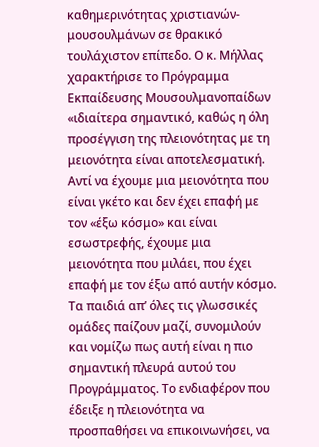καθημερινότητας χριστιανών-μουσουλμάνων σε θρακικό τουλάχιστον επίπεδο. Ο κ. Μήλλας χαρακτήρισε το Πρόγραμμα Εκπαίδευσης Μουσουλμανοπαίδων «ιδιαίτερα σημαντικό, καθώς η όλη προσέγγιση της πλειονότητας με τη μειονότητα είναι αποτελεσματική. Αντί να έχουμε μια μειονότητα που είναι γκέτο και δεν έχει επαφή με τον «έξω κόσμο» και είναι εσωστρεφής, έχουμε μια μειονότητα που μιλάει, που έχει επαφή με τον έξω από αυτήν κόσμο. Τα παιδιά απ’ όλες τις γλωσσικές ομάδες παίζουν μαζί, συνομιλούν και νομίζω πως αυτή είναι η πιο σημαντική πλευρά αυτού του Προγράμματος. Το ενδιαφέρον που έδειξε η πλειονότητα να προσπαθήσει να επικοινωνήσει, να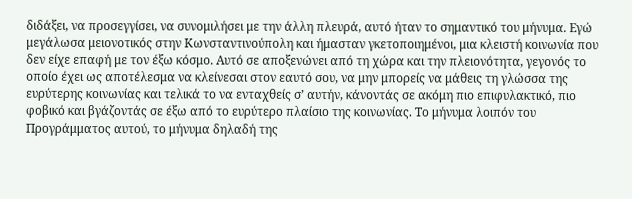διδάξει, να προσεγγίσει, να συνομιλήσει με την άλλη πλευρά, αυτό ήταν το σημαντικό του μήνυμα. Εγώ μεγάλωσα μειονοτικός στην Κωνσταντινούπολη και ήμασταν γκετοποιημένοι, μια κλειστή κοινωνία που δεν είχε επαφή με τον έξω κόσμο. Αυτό σε αποξενώνει από τη χώρα και την πλειονότητα, γεγονός το οποίο έχει ως αποτέλεσμα να κλείνεσαι στον εαυτό σου, να μην μπορείς να μάθεις τη γλώσσα της ευρύτερης κοινωνίας και τελικά το να ενταχθείς σ’ αυτήν, κάνοντάς σε ακόμη πιο επιφυλακτικό, πιο φοβικό και βγάζοντάς σε έξω από το ευρύτερο πλαίσιο της κοινωνίας. Το μήνυμα λοιπόν του Προγράμματος αυτού, το μήνυμα δηλαδή της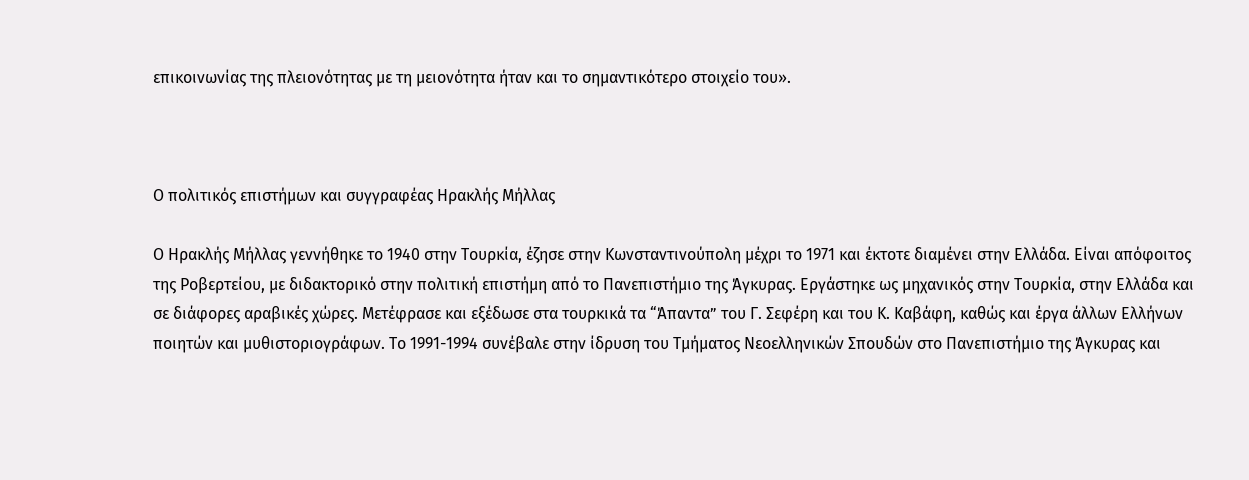επικοινωνίας της πλειονότητας με τη μειονότητα ήταν και το σημαντικότερο στοιχείο του».



Ο πολιτικός επιστήμων και συγγραφέας Ηρακλής Μήλλας

Ο Ηρακλής Μήλλας γεννήθηκε το 1940 στην Τουρκία, έζησε στην Κωνσταντινούπολη μέχρι το 1971 και έκτοτε διαμένει στην Ελλάδα. Είναι απόφοιτος της Ροβερτείου, με διδακτορικό στην πολιτική επιστήμη από το Πανεπιστήμιο της Άγκυρας. Εργάστηκε ως μηχανικός στην Τουρκία, στην Ελλάδα και σε διάφορες αραβικές χώρες. Μετέφρασε και εξέδωσε στα τουρκικά τα “Άπαντα” του Γ. Σεφέρη και του Κ. Καβάφη, καθώς και έργα άλλων Ελλήνων ποιητών και μυθιστοριογράφων. Το 1991-1994 συνέβαλε στην ίδρυση του Τμήματος Νεοελληνικών Σπουδών στο Πανεπιστήμιο της Άγκυρας και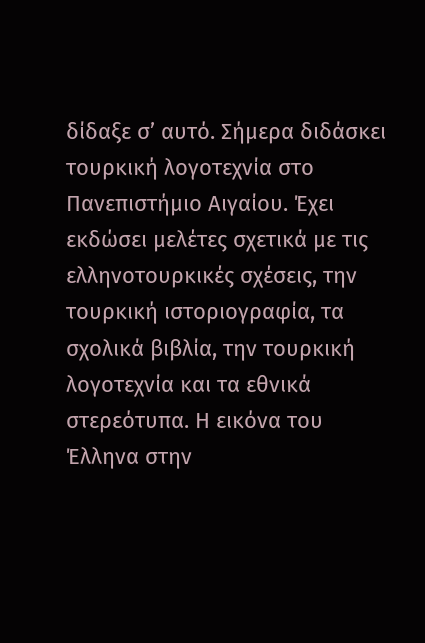δίδαξε σ’ αυτό. Σήμερα διδάσκει τουρκική λογοτεχνία στο Πανεπιστήμιο Αιγαίου. Έχει εκδώσει μελέτες σχετικά με τις ελληνοτουρκικές σχέσεις, την τουρκική ιστοριογραφία, τα σχολικά βιβλία, την τουρκική λογοτεχνία και τα εθνικά στερεότυπα. Η εικόνα του Έλληνα στην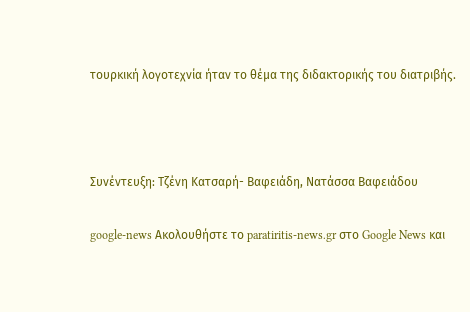τουρκική λογοτεχνία ήταν το θέμα της διδακτορικής του διατριβής.



Συνέντευξη: Τζένη Κατσαρή- Βαφειάδη, Νατάσσα Βαφειάδου

google-news Ακολουθήστε το paratiritis-news.gr στο Google News και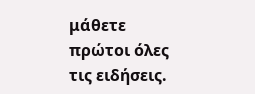μάθετε πρώτοι όλες τις ειδήσεις.